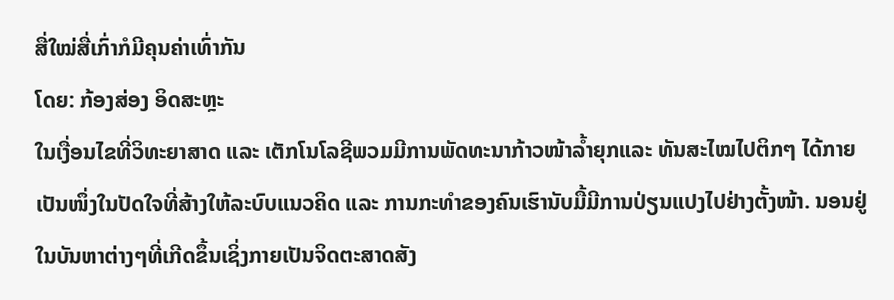ສື່ໃໝ່ສື່ເກົ່າກໍມີຄຸນຄ່າເທົ່າກັນ
ໂດຍ: ກ້ອງສ່ອງ ອິດສະຫຼະ
ໃນເງື່ອນໄຂທີ່ວິທະຍາສາດ ແລະ ເຕັກໂນໂລຊີພວມມີການພັດທະນາກ້າວໜ້າລ້ຳຍຸກແລະ ທັນສະໄໝໄປຕິກໆ ໄດ້ກາຍເປັນໜຶ່ງໃນປັດໃຈທີ່ສ້າງໃຫ້ລະບົບແນວຄິດ ແລະ ການກະທໍາຂອງຄົນເຮົານັບມື້ມີການປ່ຽນແປງໄປຢ່າງຕັ້ງໜ້າ. ນອນຢູ່ໃນບັນຫາຕ່າງໆທີ່ເກີດຂຶ້ນເຊິ່ງກາຍເປັນຈິດຕະສາດສັງ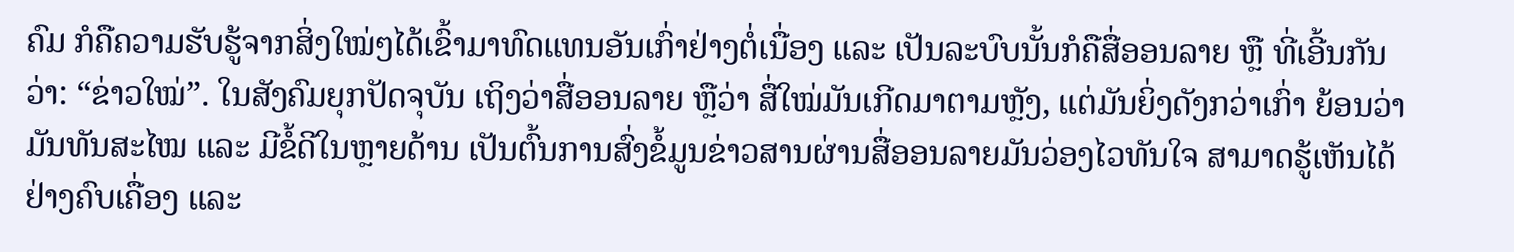ຄົມ ກໍຄືຄວາມຮັບຮູ້ຈາກສິ່ງໃໝ່ໆໄດ້ເຂົ້າມາທົດແທນອັນເກົ່າຢ່າງຕໍ່ເນື່ອງ ແລະ ເປັນລະບົບນັ້ນກໍຄືສື່ອອນລາຍ ຫຼື ທີ່ເອີ້ນກັນວ່າ: “ຂ່າວໃໝ່”. ໃນສັງຄົມຍຸກປັດຈຸບັນ ເຖິງວ່າສື່ອອນລາຍ ຫຼືວ່າ ສື່ໃໝ່ມັນເກີດມາຕາມຫຼັງ, ແຕ່ມັນຍິ່ງດັງກວ່າເກົ່າ ຍ້ອນວ່າມັນທັນສະໄໝ ແລະ ມີຂໍ້ດີໃນຫຼາຍດ້ານ ເປັນຕົ້ນການສົ່ງຂໍ້ມູນຂ່າວສານຜ່ານສື່ອອນລາຍມັນວ່ອງໄວທັນໃຈ ສາມາດຮູ້ເຫັນໄດ້ຢ່າງຄົບເຄື່ອງ ແລະ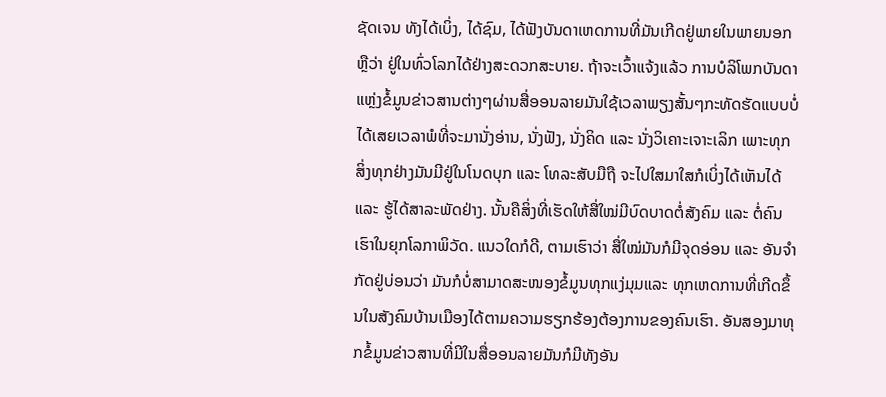ຊັດເຈນ ທັງໄດ້ເບິ່ງ, ໄດ້ຊົມ, ໄດ້ຟັງບັນດາເຫດການທີ່ມັນເກີດຢູ່ພາຍໃນພາຍນອກ ຫຼືວ່າ ຢູ່ໃນທົ່ວໂລກໄດ້ຢ່າງສະດວກສະບາຍ. ຖ້າຈະເວົ້າແຈ້ງແລ້ວ ການບໍລິໂພກບັນດາແຫຼ່ງຂໍ້ມູນຂ່າວສານຕ່າງໆຜ່ານສື່ອອນລາຍມັນໃຊ້ເວລາພຽງສັ້ນໆກະທັດຮັດແບບບໍ່ໄດ້ເສຍເວລາພໍທີ່ຈະມານັ່ງອ່ານ, ນັ່ງຟັງ, ນັ່ງຄິດ ແລະ ນັ່ງວິເຄາະເຈາະເລິກ ເພາະທຸກສິ່ງທຸກຢ່າງມັນມີຢູ່ໃນໂນດບຸກ ແລະ ໂທລະສັບມືຖື ຈະໄປໃສມາໃສກໍເບິ່ງໄດ້ເຫັນໄດ້ ແລະ ຮູ້ໄດ້ສາລະພັດຢ່າງ. ນັ້ນຄືສິ່ງທີ່ເຮັດໃຫ້ສື່ໃໝ່ມີບົດບາດຕໍ່ສັງຄົມ ແລະ ຕໍ່ຄົນເຮົາໃນຍຸກໂລກາພິວັດ. ແນວໃດກໍດີ, ຕາມເຮົາວ່າ ສື່ໃໝ່ມັນກໍມີຈຸດອ່ອນ ແລະ ອັນຈໍາກັດຢູ່ບ່ອນວ່າ ມັນກໍບໍ່ສາມາດສະໜອງຂໍ້ມູນທຸກແງ່ມຸມແລະ ທຸກເຫດການທີ່ເກີດຂຶ້ນໃນສັງຄົມບ້ານເມືອງໄດ້ຕາມຄວາມຮຽກຮ້ອງຕ້ອງການຂອງຄົນເຮົາ. ອັນສອງມາທຸກຂໍ້ມູນຂ່າວສານທີ່ມີໃນສື່ອອນລາຍມັນກໍມີທັງອັນ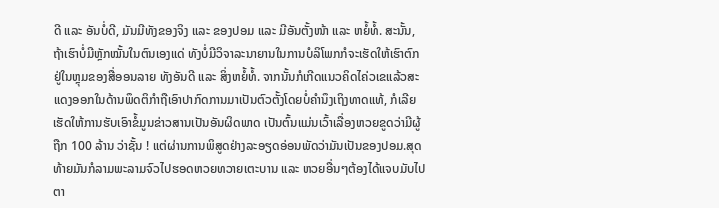ດີ ແລະ ອັນບໍ່ດີ, ມັນມີທັງຂອງຈິງ ແລະ ຂອງປອມ ແລະ ມີອັນຕັ້ງໜ້າ ແລະ ຫຍໍ້ທໍ້. ສະນັ້ນ, ຖ້າເຮົາບໍ່ມີຫຼັກໝັ້ນໃນຕົນເອງແດ່ ທັງບໍ່ມີວິຈາລະນາຍານໃນການບໍລິໂພກກໍຈະເຮັດໃຫ້ເຮົາຕົກຢູ່ໃນຫຼຸມຂອງສື່ອອນລາຍ ທັງອັນດີ ແລະ ສິ່ງຫຍໍ້ທໍ້. ຈາກນັ້ນກໍເກີດແນວຄິດໄຄ່ວເຂແລ້ວສະແດງອອກໃນດ້ານພຶດຕິກໍາຖືເອົາປາກົດການມາເປັນຕົວຕັ້ງໂດຍບໍ່ຄໍານຶງເຖິງທາດແທ້, ກໍເລີຍເຮັດໃຫ້ການຮັບເອົາຂໍ້ມູນຂ່າວສານເປັນອັນຜິດພາດ ເປັນຕົ້ນແມ່ນເວົ້າເລື່ອງຫວຍຂູດວ່າມີຜູ້ຖືກ 100 ລ້ານ ວ່າຊັ້ນ ! ແຕ່ຜ່ານການພິສູດຢ່າງລະອຽດອ່ອນພັດວ່າມັນເປັນຂອງປອມ.ສຸດທ້າຍມັນກໍລາມພະລາມຈົວໄປຮອດຫວຍທວາຍເຕະບານ ແລະ ຫວຍອື່ນໆຕ້ອງໄດ້ແຈບມັບໄປຕາ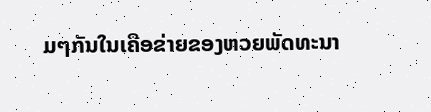ມໆກັນໃນເຄືອຂ່າຍຂອງຫວຍພັດທະນາ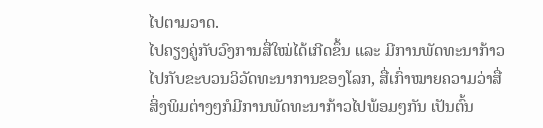ໄປຕາມວາດ.
ໄປຄຽງຄູ່ກັບວົງການສື່ໃໝ່ໄດ້ເກີດຂຶ້ນ ແລະ ມີການພັດທະນາກ້າວໄປກັບຂະບວນວິວັດທະນາການຂອງໂລກ, ສື່ເກົ່າໝາຍຄວາມວ່າສື່ສິ່ງພິມຕ່າງໆກໍມີການພັດທະນາກ້າວໄປພ້ອມໆກັນ ເປັນຕົ້ນ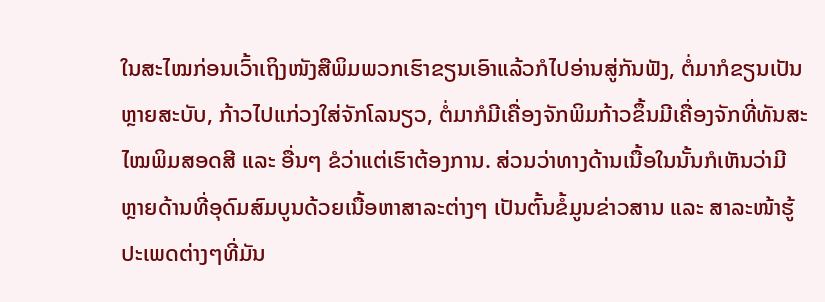ໃນສະໄໝກ່ອນເວົ້າເຖິງໜັງສືພິມພວກເຮົາຂຽນເອົາແລ້ວກໍໄປອ່ານສູ່ກັນຟັງ, ຕໍ່ມາກໍຂຽນເປັນຫຼາຍສະບັບ, ກ້າວໄປແກ່ວງໃສ່ຈັກໂລນຽວ, ຕໍ່ມາກໍມີເຄື່ອງຈັກພິມກ້າວຂຶ້ນມີເຄື່ອງຈັກທີ່ທັນສະໄໝພິມສອດສີ ແລະ ອື່ນໆ ຂໍວ່າແຕ່ເຮົາຕ້ອງການ. ສ່ວນວ່າທາງດ້ານເນື້ອໃນນັ້ນກໍເຫັນວ່າມີຫຼາຍດ້ານທີ່ອຸດົມສົມບູນດ້ວຍເນື້ອຫາສາລະຕ່າງໆ ເປັນຕົ້ນຂໍ້ມູນຂ່າວສານ ແລະ ສາລະໜ້າຮູ້ປະເພດຕ່າງໆທີ່ມັນ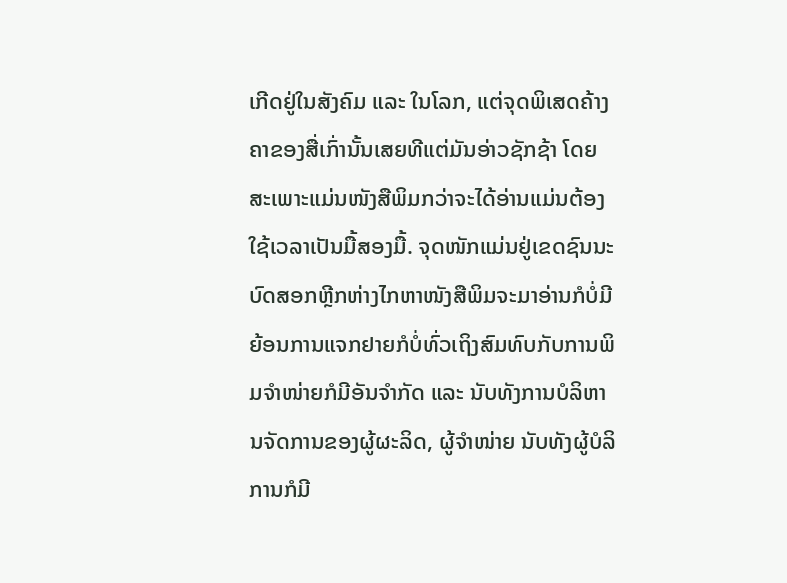ເກີດຢູ່ໃນສັງຄົມ ແລະ ໃນໂລກ, ແຕ່ຈຸດພິເສດຄ້າງຄາຂອງສື່ເກົ່ານັ້ນເສຍທີແຕ່ມັນອ່າວຊັກຊ້າ ໂດຍສະເພາະແມ່ນໜັງສືພິມກວ່າຈະໄດ້ອ່ານແມ່ນຕ້ອງໃຊ້ເວລາເປັນມື້ສອງມື້. ຈຸດໜັກແມ່ນຢູ່ເຂດຊົນນະບົດສອກຫຼີກຫ່າງໄກຫາໜັງສືພິມຈະມາອ່ານກໍບໍ່ມີ ຍ້ອນການແຈກຢາຍກໍບໍ່ທົ່ວເຖິງສົມທົບກັບການພິມຈໍາໜ່າຍກໍມີອັນຈໍາກັດ ແລະ ນັບທັງການບໍລິຫານຈັດການຂອງຜູ້ຜະລິດ, ຜູ້ຈໍາໜ່າຍ ນັບທັງຜູ້ບໍລິການກໍມີ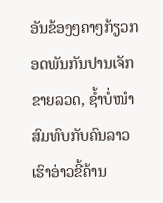ອັນຂ້ອງໆຄາໆກ້ຽວກອດພັນກັນປານເຈັກຂາຍລວດ, ຊ້ຳບໍ່ໜໍາສົມທົບກັບຄົນລາວເຮົາອ່າວຂີ້ຄ້ານ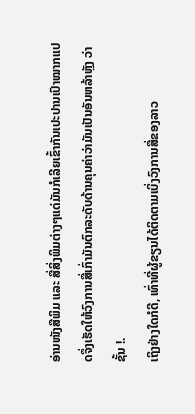ອ່ານໜັງສືພິມ ແລະ ສື່ສິ່ງພິມຕ່າງໆແດ່ມັນກໍເລີຍເຂົ້າກັນເປະປານເປົາໝາກແປດຈຶ່ງເຮັດໃຫ້ວົງການສື່ເກົ່າມັນຕົກລະດັບດ້ານຄຸນຄ່າວ່າມັນເປັນອັນຫລ້າຫຼັງ ວ່າຊັ້ນ !.
ເຖິງຢ່າງໃດກໍດີ, ເທົ່າທີ່ຜູ້ຂຽນໄດ້ຕິດຕາມເບິ່ງວົງການສື່ຂອງລາວ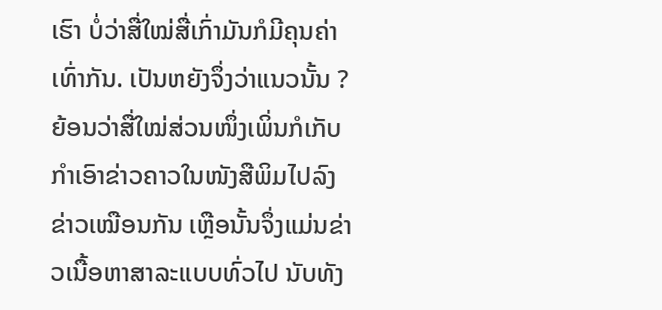ເຮົາ ບໍ່ວ່າສື່ໃໝ່ສື່ເກົ່າມັນກໍມີຄຸນຄ່າເທົ່າກັນ. ເປັນຫຍັງຈຶ່ງວ່າແນວນັ້ນ ? ຍ້ອນວ່າສື່ໃໝ່ສ່ວນໜຶ່ງເພິ່ນກໍເກັບກໍາເອົາຂ່າວຄາວໃນໜັງສືພິມໄປລົງຂ່າວເໝືອນກັນ ເຫຼືອນັ້ນຈຶ່ງແມ່ນຂ່າວເນື້ອຫາສາລະແບບທົ່ວໄປ ນັບທັງ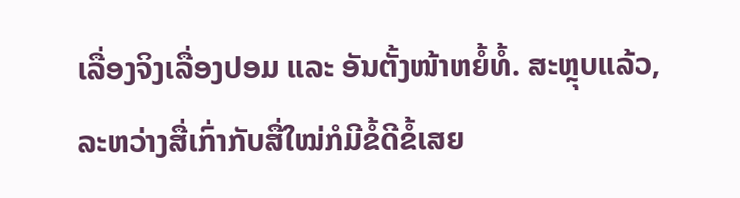ເລື່ອງຈິງເລື່ອງປອມ ແລະ ອັນຕັ້ງໜ້າຫຍໍ້ທໍ້. ສະຫຼຸບແລ້ວ, ລະຫວ່າງສື່ເກົ່າກັບສື່ໃໝ່ກໍມີຂໍ້ດີຂໍ້ເສຍ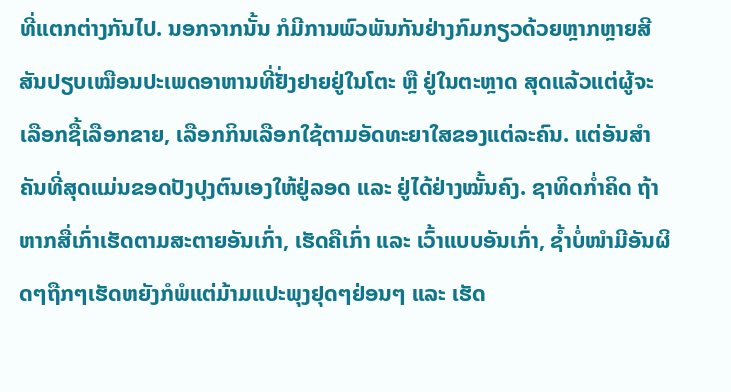ທີ່ແຕກຕ່າງກັນໄປ. ນອກຈາກນັ້ນ ກໍມີການພົວພັນກັນຢ່າງກົມກຽວດ້ວຍຫຼາກຫຼາຍສີສັນປຽບເໝືອນປະເພດອາຫານທີ່ຢັ່ງຢາຍຢູ່ໃນໂຕະ ຫຼື ຢູ່ໃນຕະຫຼາດ ສຸດແລ້ວແຕ່ຜູ້ຈະເລືອກຊື້ເລືອກຂາຍ, ເລືອກກິນເລືອກໃຊ້ຕາມອັດທະຍາໃສຂອງແຕ່ລະຄົນ. ແຕ່ອັນສໍາຄັນທີ່ສຸດແມ່ນຂອດປັງປຸງຕົນເອງໃຫ້ຢູ່ລອດ ແລະ ຢູ່ໄດ້ຢ່າງໝັ້ນຄົງ. ຊາທິດກໍ່າຄິດ ຖ້າຫາກສື່ເກົ່າເຮັດຕາມສະຕາຍອັນເກົ່າ, ເຮັດຄືເກົ່າ ແລະ ເວົ້າແບບອັນເກົ່າ, ຊໍ້າບໍ່ໜໍາມີອັນຜິດໆຖືກໆເຮັດຫຍັງກໍພໍແຕ່ມ້າມແປະພຸງຢຸດໆຢ່ອນໆ ແລະ ເຮັດ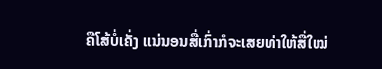ຄືໂສ້ບໍ່ເຄັ່ງ ແນ່ນອນສື່ເກົ່າກໍຈະເສຍທ່າໃຫ້ສື່ໃໝ່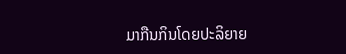ມາກືນກິນໂດຍປະລິຍາຍ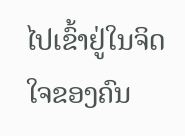ໄປເຂົ້າຢູ່ໃນຈິດໃຈຂອງຄົນ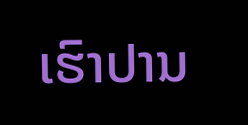ເຮົາປານ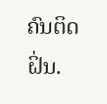ຄົນຕິດຝິ່ນ.